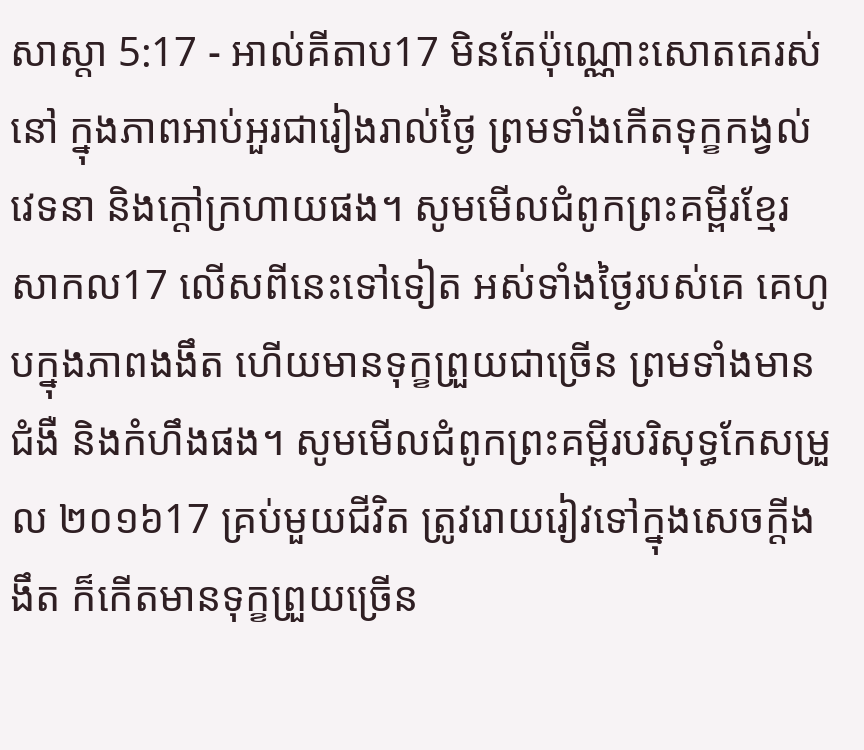សាស្តា 5:17 - អាល់គីតាប17 មិនតែប៉ុណ្ណោះសោតគេរស់នៅ ក្នុងភាពអាប់អួរជារៀងរាល់ថ្ងៃ ព្រមទាំងកើតទុក្ខកង្វល់វេទនា និងក្ដៅក្រហាយផង។ សូមមើលជំពូកព្រះគម្ពីរខ្មែរសាកល17 លើសពីនេះទៅទៀត អស់ទាំងថ្ងៃរបស់គេ គេហូបក្នុងភាពងងឹត ហើយមានទុក្ខព្រួយជាច្រើន ព្រមទាំងមានជំងឺ និងកំហឹងផង។ សូមមើលជំពូកព្រះគម្ពីរបរិសុទ្ធកែសម្រួល ២០១៦17 គ្រប់មួយជីវិត ត្រូវរោយរៀវទៅក្នុងសេចក្ដីងងឹត ក៏កើតមានទុក្ខព្រួយច្រើន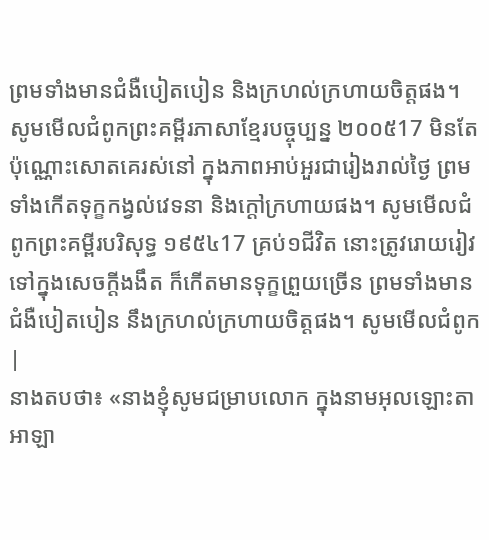ព្រមទាំងមានជំងឺបៀតបៀន និងក្រហល់ក្រហាយចិត្តផង។ សូមមើលជំពូកព្រះគម្ពីរភាសាខ្មែរបច្ចុប្បន្ន ២០០៥17 មិនតែប៉ុណ្ណោះសោតគេរស់នៅ ក្នុងភាពអាប់អួរជារៀងរាល់ថ្ងៃ ព្រមទាំងកើតទុក្ខកង្វល់វេទនា និងក្ដៅក្រហាយផង។ សូមមើលជំពូកព្រះគម្ពីរបរិសុទ្ធ ១៩៥៤17 គ្រប់១ជីវិត នោះត្រូវរោយរៀវទៅក្នុងសេចក្ដីងងឹត ក៏កើតមានទុក្ខព្រួយច្រើន ព្រមទាំងមានជំងឺបៀតបៀន នឹងក្រហល់ក្រហាយចិត្តផង។ សូមមើលជំពូក |
នាងតបថា៖ «នាងខ្ញុំសូមជម្រាបលោក ក្នុងនាមអុលឡោះតាអាឡា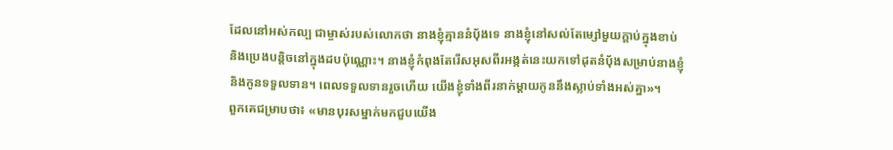ដែលនៅអស់កល្ប ជាម្ចាស់របស់លោកថា នាងខ្ញុំគ្មាននំបុ័ងទេ នាងខ្ញុំនៅសល់តែម្សៅមួយក្តាប់ក្នុងខាប់ និងប្រេងបន្តិចនៅក្នុងដបប៉ុណ្ណោះ។ នាងខ្ញុំកំពុងតែរើសអុសពីរអង្កត់នេះយកទៅដុតនំបុ័ងសម្រាប់នាងខ្ញុំ និងកូនទទួលទាន។ ពេលទទួលទានរួចហើយ យើងខ្ញុំទាំងពីរនាក់ម្តាយកូននឹងស្លាប់ទាំងអស់គ្នា»។
ពួកគេជម្រាបថា៖ «មានបុរសម្នាក់មកជួបយើង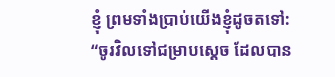ខ្ញុំ ព្រមទាំងប្រាប់យើងខ្ញុំដូចតទៅ: “ចូរវិលទៅជម្រាបស្តេច ដែលបាន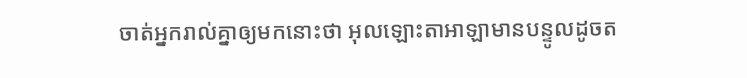ចាត់អ្នករាល់គ្នាឲ្យមកនោះថា អុលឡោះតាអាឡាមានបន្ទូលដូចត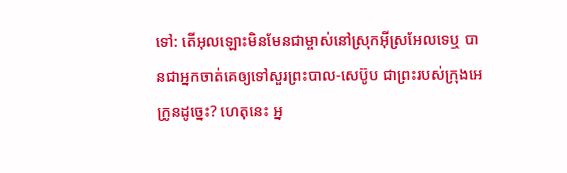ទៅ: តើអុលឡោះមិនមែនជាម្ចាស់នៅស្រុកអ៊ីស្រអែលទេឬ បានជាអ្នកចាត់គេឲ្យទៅសួរព្រះបាល-សេប៊ូប ជាព្រះរបស់ក្រុងអេក្រូនដូច្នេះ? ហេតុនេះ អ្ន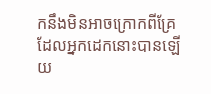កនឹងមិនអាចក្រោកពីគ្រែ ដែលអ្នកដេកនោះបានឡើយ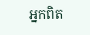អ្នកពិត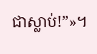ជាស្លាប់!”»។